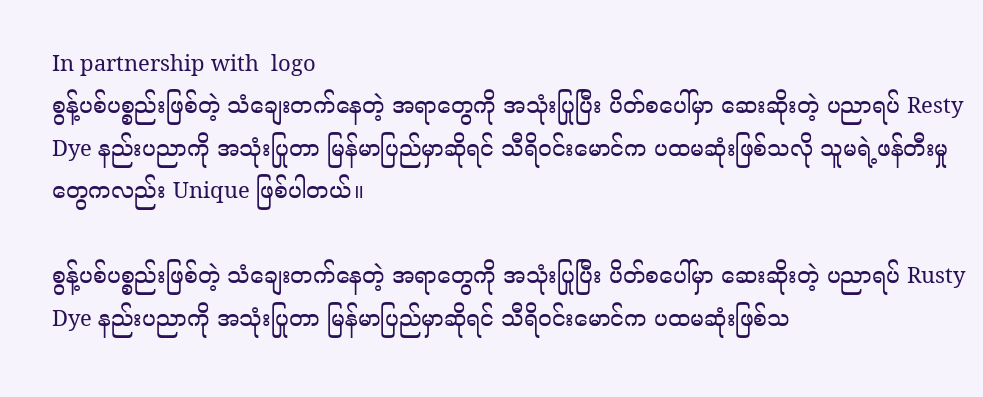In partnership with  logo
စွန့်ပစ်ပစ္စည်းဖြစ်တဲ့ သံချေးတက်နေတဲ့ အရာတွေကို အသုံးပြုပြီး ပိတ်စပေါ်မှာ ဆေးဆိုးတဲ့ ပညာရပ် Resty Dye နည်းပညာကို အသုံးပြုတာ မြန်မာပြည်မှာဆိုရင် သီရိဝင်းမောင်က ပထမဆုံးဖြစ်သလို သူမရဲ့ဖန်တီးမှုတွေကလည်း Unique ဖြစ်ပါတယ်။

စွန့်ပစ်ပစ္စည်းဖြစ်တဲ့ သံချေးတက်နေတဲ့ အရာတွေကို အသုံးပြုပြီး ပိတ်စပေါ်မှာ ဆေးဆိုးတဲ့ ပညာရပ် Rusty Dye နည်းပညာကို အသုံးပြုတာ မြန်မာပြည်မှာဆိုရင် သီရိဝင်းမောင်က ပထမဆုံးဖြစ်သ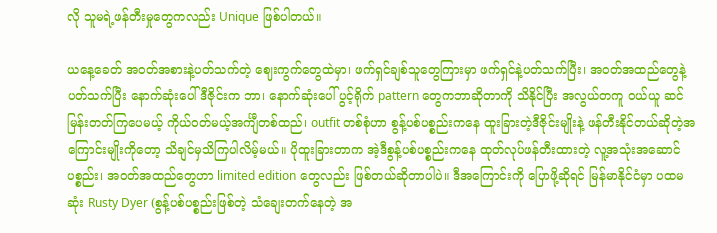လို သူမရဲ့ဖန်တီးမှုတွေကလည်း Unique ဖြစ်ပါတယ်။

ယနေ့ခေတ် အဝတ်အစားနဲ့ပတ်သက်တဲ့ ဈေးကွက်တွေထဲမှာ၊ ဖက်ရှင်ချစ်သူတွေကြားမှာ ဖက်ရှင်နဲ့ပတ်သက်ပြီး၊ အဝတ်အထည်တွေနဲ့ပတ်သက်ပြီး နောက်ဆုံးပေါ်ဒီဇိုင်းက ဘာ၊ နောက်ဆုံးပေါ် ပွင့်ရိုက် pattern တွေကဘာဆိုတာကို သိနိုင်ပြီး အလွယ်တကူ ဝယ်ယူ ဆင်မြန်းတတ်ကြပေမယ့် ကိုယ်ဝတ်မယ့်အင်္ကျီတစ်ထည်၊ outfit တစ်စုံဟာ စွန့်ပစ်ပစ္စည်းကနေ ထူးခြားတဲ့ဒီဇိုင်းမျိုးနဲ့ ဖန်တီးနိုင်တယ်ဆိုတဲ့အကြောင်းမျိုးကိုတော့ သိချင်မှသိကြပါလိမ့်မယ်။ ပိုထူးခြားတာက အဲ့ဒီစွန့်ပစ်ပစ္စည်းကနေ ထုတ်လုပ်ဖန်တီးထားတဲ့ လူ့အသုံးအဆောင်ပစ္စည်း၊ အဝတ်အထည်တွေဟာ limited edition တွေလည်း ဖြစ်တယ်ဆိုတာပါပဲ။ ဒီအကြောင်းကို ပြောဖို့ဆိုရင် မြန်မာနိုင်ငံမှာ ပထမဆုံး Rusty Dyer (စွန့်ပစ်ပစ္စည်းဖြစ်တဲ့ သံချေးတက်နေတဲ့ အ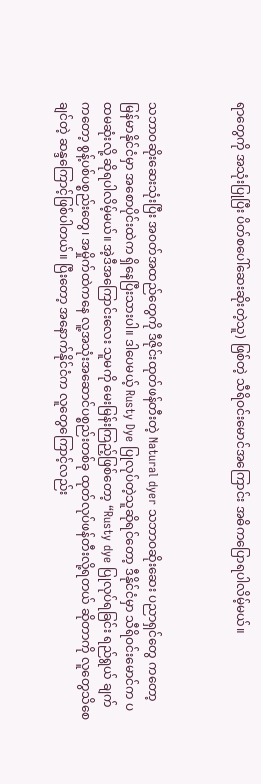ရာတွေကို အသုံးပြုပြီး ပိတ်စပေါ်ဆေးဆိုးတဲ့သူ) ဖြစ်တဲ့ သီရိဝင်းမောင်အကြောင်း အဓိကပြောရပါလိမ့်မယ်။



သဘာဝဆိုးဆေးသုံးပြီး အဝတ်အထည်တွေကို ဒီဇိုင်းထုတ်ဖန်တီးတဲ့ Natural dyer သဘာဝဆိုးဆေး ပညာရှင်တွေ ကတော့ မြန်မာနိုင်ငံမှာ အစောပိုင်းထဲက ရှိနေပြီးသားပါ။ ဒါပေမယ့် Rusty Dye ပြုလုပ်တဲ့သူဆိုရင်တော့ ဒီနိုင်ငံမှာ သီရိဝင်းမောင်က ပထမဆုံးလို့ ဆိုရပါလိမ့်မယ်။ အဲ့ဒီအကြောင်းလေး သူမကို မေးမြန်းကြည့်ဖြစ်တော့ “Rusty dye ပြုလုပ်ရခြင်း ရည်ရွယ် ချက်ကတော့ စွန့်ပစ်ပစ္စည်းတွေ၊ အမှိုက်ထဲကနေ လူ့အသုံးအဆောင်ပစ္စည်းတစ်ခု ထုတ်လုပ်ဖန်တီးလို့ရတယ် ဆိုတာကို လူတွေသိစေချင်တဲ့ ဆန္ဒကြောင့်ဖြစ်ပါတယ်။ ပြီးတော့ အနောက်နိုင်ငံက လူတွေကြောင့်လည်း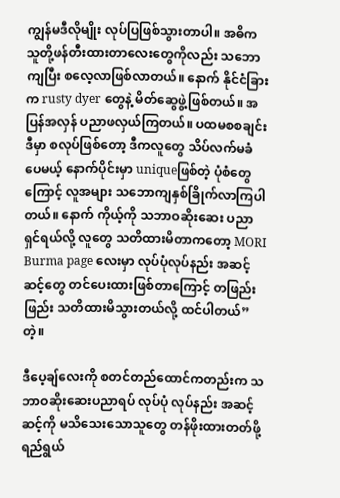ကျွန်မဒီလိုမျိုး လုပ်ပြဖြစ်သွားတာပါ။ အဓိက သူတို့ဖန်တီးထားတာလေးတွေကိုလည်း သဘောကျပြီး စလေ့လာဖြစ်လာတယ်။ နောက် နိုင်ငံခြားက rusty dyer တွေနဲ့ မိတ်ဆွေဖွဲ့ဖြစ်တယ်။ အပြန်အလှန် ပညာဖလှယ်ကြတယ်။ ပထမစစချင်း ဒီမှာ စလုပ်ဖြစ်တော့ ဒီကလူတွေ သိပ်လက်မခံပေမယ့် နောက်ပိုင်းမှာ uniqueဖြစ်တဲ့ ပုံစံတွေကြောင့် လူအများ သဘောကျနှစ်ခြိုက်လာကြပါတယ်။ နောက် ကိုယ့်ကို သဘာဝဆိုးဆေး ပညာရှင်ရယ်လို့ လူတွေ သတိထားမိတာကတော့ MORI Burma page လေးမှာ လုပ်ပုံလုပ်နည်း အဆင့်ဆင့်တွေ တင်ပေးထားဖြစ်တာကြောင့် တဖြည်းဖြည်း သတိထားမိသွားတယ်လို့ ထင်ပါတယ်”တဲ့။

ဒီပေ့ချ်လေးကို စတင်တည်ထောင်ကတည်းက သဘာဝဆိုးဆေးပညာရပ် လုပ်ပုံ လုပ်နည်း အဆင့်ဆင့်ကို မသိသေးသောသူတွေ တန်ဖိုးထားတတ်ဖို့ ရည်ရွယ်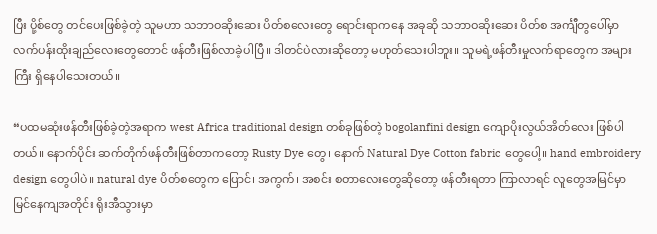ပြီး ပို့စ်တွေ တင်ပေးဖြစ်ခဲ့တဲ့ သူမဟာ သဘာဝဆိုးဆေး ပိတ်စလေးတွေ ရောင်းရာကနေ အခုဆို သဘာဝဆိုးဆေး ပိတ်စ အင်္ကျီတွပေါ်မှာ လက်ပန်းထိုးချည်လေးတွေတောင် ဖန်တီးဖြစ်လာခဲ့ပါပြီ။ ဒါတင်ပဲလားဆိုတော့ မဟုတ်သေးပါဘူး။ သူမရဲ့ဖန်တီးမှုလက်ရာတွေက အများကြီး ရှိနေပါသေးတယ်။

“ပထမဆုံးဖန်တီးဖြစ်ခဲ့တဲ့အရာက west Africa traditional design တစ်ခုဖြစ်တဲ့ bogolanfini design ကျောပိုးလွယ်အိတ်လေး ဖြစ်ပါတယ်။ နောက်ပိုင်း ဆက်တိုက်ဖန်တီးဖြစ်တာကတော့ Rusty Dye တွေ၊ နောက် Natural Dye Cotton fabric တွေပေါ့။ hand embroidery design တွေပါပဲ။ natural dye ပိတ်စတွေက ပြောင်၊ အကွက်၊ အစင်း စတာလေးတွေဆိုတော့ ဖန်တီးရတာ ကြာလာရင် လူတွေအမြင်မှာ မြင်နေကျအတိုင်း ရိုးအီသွားမှာ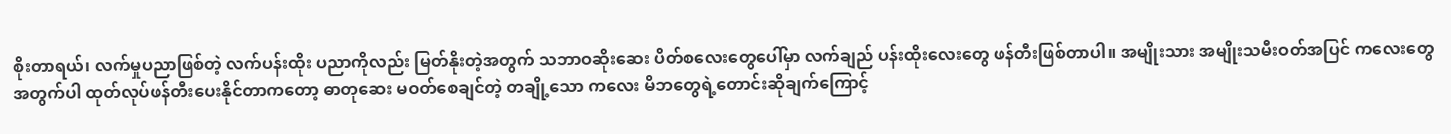စိုးတာရယ်၊ လက်မှုပညာဖြစ်တဲ့ လက်ပန်းထိုး ပညာကိုလည်း မြတ်နိုးတဲ့အတွက် သဘာဝဆိုးဆေး ပိတ်စလေးတွေပေါ်မှာ လက်ချည် ပန်းထိုးလေးတွေ ဖန်တီးဖြစ်တာပါ။ အမျိုးသား အမျိုးသမီးဝတ်အပြင် ကလေးတွေ အတွက်ပါ ထုတ်လုပ်ဖန်တီးပေးနိုင်တာကတော့ ဓာတုဆေး မဝတ်စေချင်တဲ့ တချို့သော ကလေး မိဘတွေရဲ့တောင်းဆိုချက်ကြောင့်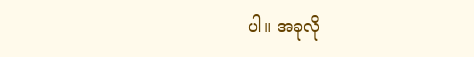ပါ။ အခုလို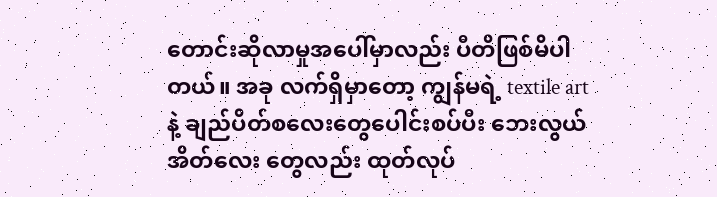တောင်းဆိုလာမှုအပေါ်မှာလည်း ပီတိဖြစ်မိပါတယ်။ အခု လက်ရှိမှာတော့ ကျွန်မရဲ့ textile art နဲ့ ချည်ပိတ်စလေးတွေပေါင်းစပ်ပီး ဘေးလွယ်အိတ်လေး တွေလည်း ထုတ်လုပ်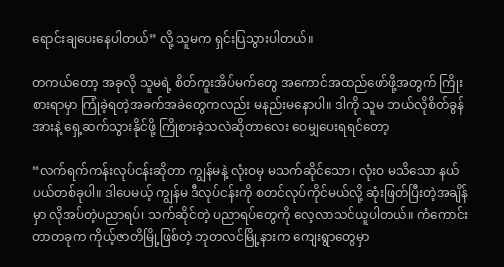ရောင်းချပေးနေပါတယ်” လို့ သူမက ရှင်းပြသွားပါတယ်။

တကယ်တော့ အခုလို သူမရဲ့ စိတ်ကူးအိပ်မက်တွေ အကောင်အထည်ဖော်ဖို့အတွက် ကြိုးစားရာမှာ ကြုံခဲ့ရတဲ့အခက်အခဲတွေကလည်း မနည်းမနောပါ။ ဒါကို သူမ ဘယ်လိုစိတ်ခွန်အားနဲ့ ရှေ့ဆက်သွားနိုင်ဖို့ ကြိုစားခဲ့သလဲဆိုတာလေး ဝေမျှပေးရရင်တော့

“လက်ရက်ကန်းလုပ်ငန်းဆိုတာ ကျွန်မနဲ့ လုံးဝမှ မသက်ဆိုင်သော၊ လုံးဝ မသိသော နယ်ပယ်တစ်ခုပါ။ ဒါပေမယ့် ကျွန်မ ဒီလုပ်ငန်းကို စတင်လုပ်ကိုင်မယ်လို့ ဆုံးဖြတ်ပြီးတဲ့အချိန်မှာ လိုအပ်တဲ့ပညာရပ်၊ သက်ဆိုင်တဲ့ ပညာရပ်တွေကို လေ့လာသင်ယူပါတယ်။ ကံကောင်းတာတခုက ကိုယ့်ဇာတိမြို့ဖြစ်တဲ့ ဘုတလင်မြို့နားက ကျေးရွာတွေမှာ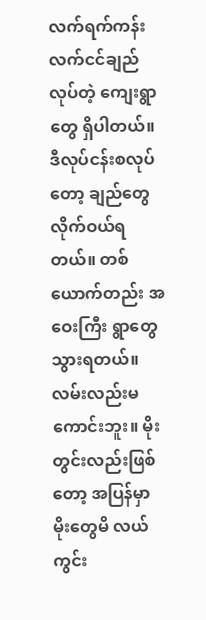လက်ရက်ကန်း လက်ငင်ချည်လုပ်တဲ့ ကျေးရွာတွေ ရှိပါတယ်။ ဒီလုပ်ငန်းစလုပ်တော့ ချည်တွေ လိုက်ဝယ်ရတယ်။ တစ်ယောက်တည်း အဝေးကြီး ရွာတွေ သွားရတယ်။ လမ်းလည်းမကောင်းဘူး။ မိုးတွင်းလည်းဖြစ်တော့ အပြန်မှာ မိုးတွေမိ လယ်ကွင်း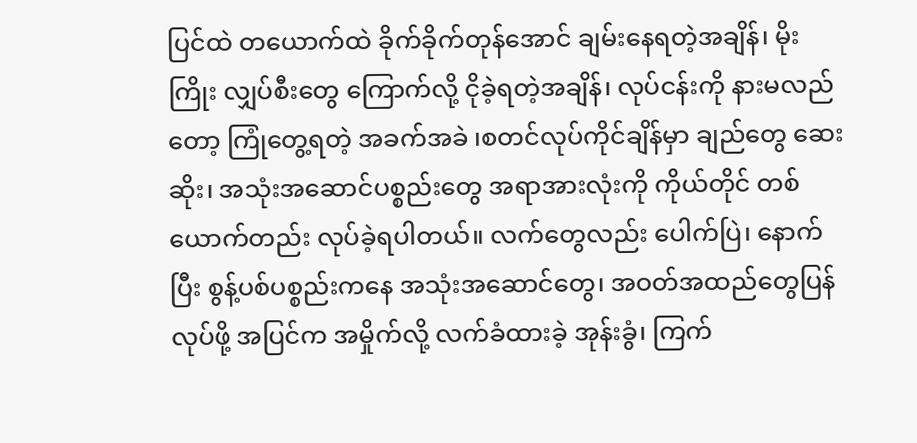ပြင်ထဲ တယောက်ထဲ ခိုက်ခိုက်တုန်အောင် ချမ်းနေရတဲ့အချိန်၊ မိုးကြိုး လျှပ်စီးတွေ ကြောက်လို့ ငိုခဲ့ရတဲ့အချိန်၊ လုပ်ငန်းကို နားမလည်တော့ ကြုံတွေ့ရတဲ့ အခက်အခဲ ၊စတင်လုပ်ကိုင်ချိန်မှာ ချည်တွေ ဆေးဆိုး၊ အသုံးအဆောင်ပစ္စည်းတွေ အရာအားလုံးကို ကိုယ်တိုင် တစ်ယောက်တည်း လုပ်ခဲ့ရပါတယ်။ လက်တွေလည်း ပေါက်ပြဲ၊ နောက်ပြီး စွန့်ပစ်ပစ္စည်းကနေ အသုံးအဆောင်တွေ၊ အဝတ်အထည်တွေပြန်လုပ်ဖို့ အပြင်က အမှိုက်လို့ လက်ခံထားခဲ့ အုန်းခွံ၊ ကြက်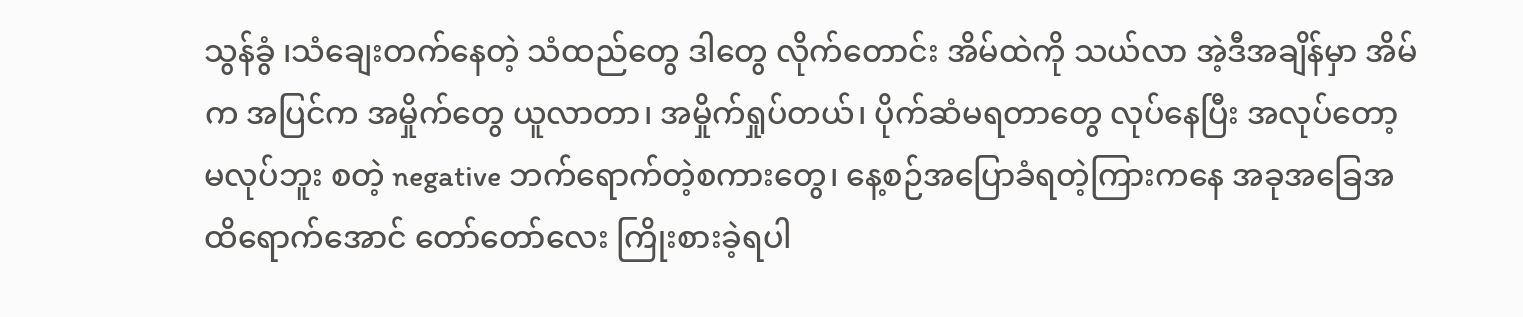သွန်ခွံ ၊သံချေးတက်နေတဲ့ သံထည်တွေ ဒါတွေ လိုက်တောင်း အိမ်ထဲကို သယ်လာ အဲ့ဒီအချိန်မှာ အိမ်က အပြင်က အမှိုက်တွေ ယူလာတာ၊ အမှိုက်ရှုပ်တယ်၊ ပိုက်ဆံမရတာတွေ လုပ်နေပြီး အလုပ်တော့ မလုပ်ဘူး စတဲ့ negative ဘက်ရောက်တဲ့စကားတွေ၊ နေ့စဉ်အပြောခံရတဲ့ကြားကနေ အခုအခြေအထိရောက်အောင် တော်တော်လေး ကြိုးစားခဲ့ရပါ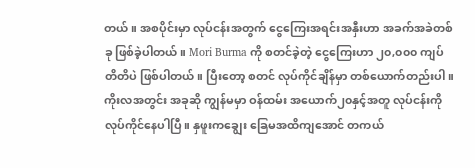တယ်။ အစပိုင်းမှာ လုပ်ငန်းအတွက် ငွေကြေးအရင်းအနှီးဟာ အခက်အခဲတစ်ခု ဖြစ်ခဲ့ပါတယ်။ Mori Burma ကို စတင်ခဲ့တဲ့ ငွေကြေးဟာ ၂၀,၀၀၀ ကျပ် တိတိပဲ ဖြစ်ပါတယ်။ ပြီးတော့ စတင် လုပ်ကိုင်ချိန်မှာ တစ်ယောက်တည်းပါ။ ကိုးလအတွင်း အခုဆို ကျွန်မမှာ ဝန်ထမ်း အယောက်၂၀နှင့်အတူ လုပ်ငန်းကို လုပ်ကိုင်နေပါပြီ။ နှဖူးကချွေး ခြေမအထိကျအောင် တကယ်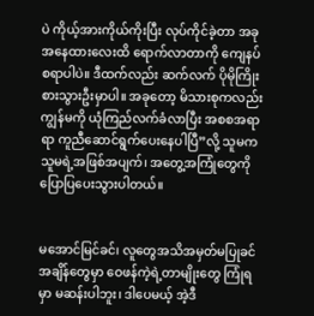ပဲ ကိုယ့်အားကိုယ်ကိုးပြီး လုပ်ကိုင်ခဲ့တာ အခုအနေထားလေးထိ ရောက်လာတာကို ကျေနပ်စရာပါပဲ။ ဒီထက်လည်း ဆက်လက် ပိုမိုကြိုးစားသွားဦးမှာပါ။ အခုတော့ မိသားစုကလည်း ကျွန်မကို ယုံကြည်လက်ခံလာပြီး အစစအရာရာ ကူညီဆောင်ရွက်ပေးနေပါပြီ”လို့ သူမက သူမရဲ့အဖြစ်အပျက်၊ အတွေ့အကြုံတွေကို ပြောပြပေးသွားပါတယ်။


မအောင်မြင်ခင်၊ လူတွေအသိအမှတ်မပြုခင်အချိန်တွေမှာ ဝေဖန်ကဲ့ရဲ့တာမျိုးတွေ ကြုံရမှာ မဆန်းပါဘူး၊ ဒါပေမယ့် အဲ့ဒီ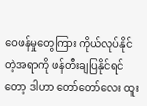ဝေဖန်မှုတွေကြား ကိုယ်လုပ်နိုင်တဲ့အရာကို ဖန်တီးချပြနိုင်ရင်တော့ ဒါဟာ တော်တော်လေး ထူး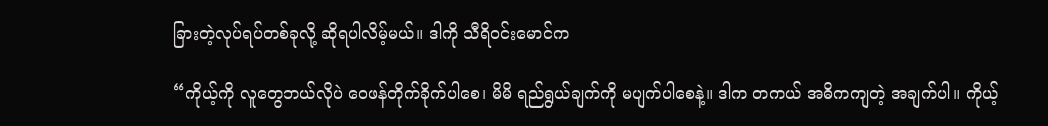ခြားတဲ့လုပ်ရပ်တစ်ခုလို့ ဆိုရပါလိမ့်မယ်။ ဒါကို သီရိဝင်းမောင်က

“ကိုယ့်ကို လူတွေဘယ်လိုပဲ ဝေဖန်တိုက်ခိုက်ပါစေ၊ မိမိ ရည်ရွယ်ချက်ကို မပျက်ပါစေနဲ့။ ဒါက တကယ် အဓိကကျတဲ့ အချက်ပါ။ ကိုယ့်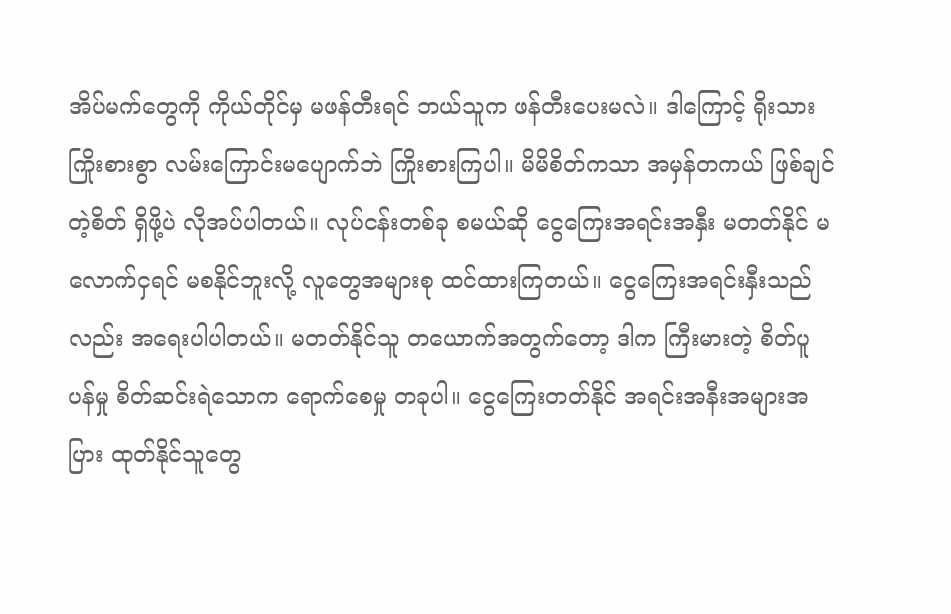အိပ်မက်တွေကို ကိုယ်တိုင်မှ မဖန်တီးရင် ဘယ်သူက ဖန်တီးပေးမလဲ။ ဒါကြောင့် ရိုးသားကြိုးစားစွာ လမ်းကြောင်းမပျောက်ဘဲ ကြိုးစားကြပါ။ မိမိစိတ်ကသာ အမှန်တကယ် ဖြစ်ချင်တဲ့စိတ် ရှိဖို့ပဲ လိုအပ်ပါတယ်။ လုပ်ငန်းတစ်ခု စမယ်ဆို ငွေကြေးအရင်းအနှီး မတတ်နိုင် မလောက်ငှရင် မစနိုင်ဘူးလို့ လူတွေအများစု ထင်ထားကြတယ်။ ငွေကြေးအရင်းနှီးသည်လည်း အရေးပါပါတယ်။ မတတ်နိုင်သူ တယောက်အတွက်တော့ ဒါက ကြီးမားတဲ့ စိတ်ပူပန်မှု စိတ်ဆင်းရဲသောက ရောက်စေမှု တခုပါ။ ငွေကြေးတတ်နိုင် အရင်းအနီးအများအပြား ထုတ်နိုင်သူတွေ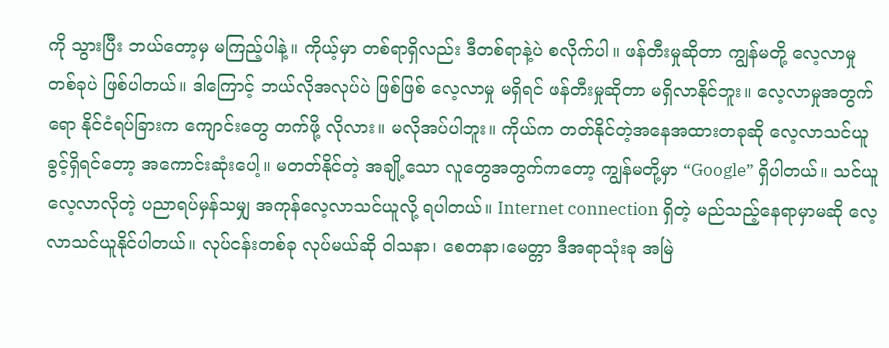ကို သွားပြီး ဘယ်တော့မှ မကြည့်ပါနဲ့။ ကိုယ့်မှာ တစ်ရာရှိလည်း ဒီတစ်ရာနဲ့ပဲ စလိုက်ပါ။ ဖန်တီးမှုဆိုတာ ကျွန်မတို့ လေ့လာမှုတစ်ခုပဲ ဖြစ်ပါတယ်။ ဒါကြောင့် ဘယ်လိုအလုပ်ပဲ ဖြစ်ဖြစ် လေ့လာမှု မရှိရင် ဖန်တီးမှုဆိုတာ မရှိလာနိုင်ဘူး။ လေ့လာမှုအတွက်ရော နိုင်ငံရပ်ခြားက ကျောင်းတွေ တက်ဖို့ လိုလား။ မလိုအပ်ပါဘူး။ ကိုယ်က တတ်နိုင်တဲ့အနေအထားတခုဆို လေ့လာသင်ယူခွင့်ရှိရင်တော့ အကောင်းဆုံးပေါ့။ မတတ်နိုင်တဲ့ အချို့သော လူတွေအတွက်ကတော့ ကျွန်မတို့မှာ “Google” ရှိပါတယ်။ သင်ယူလေ့လာလိုတဲ့ ပညာရပ်မှန်သမျှ အကုန်လေ့လာသင်ယူလို့ ရပါတယ်။ Internet connection ရှိတဲ့ မည်သည့်နေရာမှာမဆို လေ့လာသင်ယူနိုင်ပါတယ်။ လုပ်ငန်းတစ်ခု လုပ်မယ်ဆို ဝါသနာ၊ စေတနာ၊မေတ္တာ ဒီအရာသုံးခု အမြဲ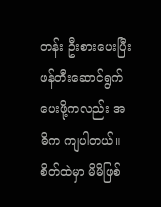တန်း ဦးစားပေးပြီး ဖန်တီးဆောင်ရွက်ပေးဖို့ကလည်း အဓိက ကျပါတယ်။ စိတ်ထဲမှာ မိမိဖြစ်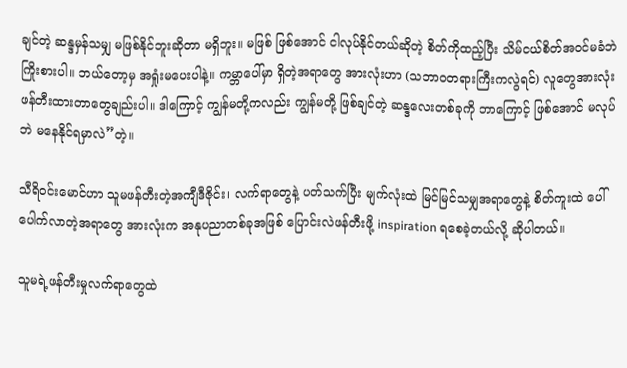ချင်တဲ့ ဆန္ဒမှန်သမျှ မဖြစ်နိုင်ဘူးဆိုတာ မရှိဘူး။ မဖြစ် ဖြစ်အောင် ငါလုပ်နိုင်တယ်ဆိုတဲ့ စိတ်ကိုထည့်ပြီး သိမ်ငယ်စိတ်အဝင်မခံဘဲ ကြိုးစားပါ။ ဘယ်တော့မှ အရှုံးမပေးပါနဲ့။ ကမ္ဘာပေါ်မှာ ရှိတဲ့အရာတွေ အားလုံးဟာ (သဘာဝတရားကြီးကလွဲရင်) လူတွေအားလုံး ဖန်တီးထားတာတွေချည်းပါ။ ဒါကြောင့် ကျွန်မတို့ကလည်း ကျွန်မတို့ ဖြစ်ချင်တဲ့ ဆန္ဒလေးတစ်ခုကို ဘာကြောင့် ဖြစ်အောင် မလုပ်ဘဲ မနေနိုင်ရမှာလဲ”တဲ့။

သီရိဝင်းမောင်ဟာ သူမဖန်တီးတဲ့အကျီဒီဇိုင်း၊ လက်ရာတွေနဲ့ ပတ်သက်ပြီး မျက်လုံးထဲ မြင်မြင်သမျှအရာတွေနဲ့ စိတ်ကူးထဲ ပေါ်ပေါက်လာတဲ့အရာတွေ အားလုံးက အနုပညာတစ်ခုအဖြစ် ပြောင်းလဲဖန်တီးဖို့ inspiration ရစေခဲ့တယ်လို့ ဆိုပါတယ်။

သူမရဲ့ဖန်တီးမှုလက်ရာတွေထဲ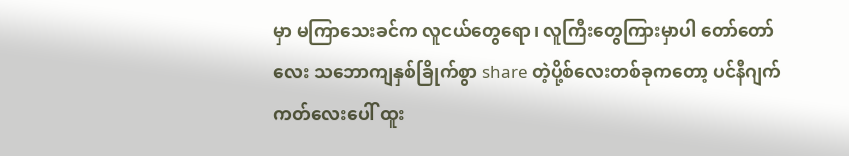မှာ မကြာသေးခင်က လူငယ်တွေရော၊ လူကြီးတွေကြားမှာပါ တော်တော်လေး သဘောကျနှစ်ခြိုက်စွာ share တဲ့ပို့စ်လေးတစ်ခုကတော့ ပင်နီဂျက်ကတ်လေးပေါ် ထူး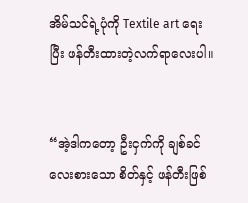အိမ်သင်ရဲ့ပုံကို Textile art ရေးပြီး ဖန်တီးထားတဲ့လက်ရာလေးပါ။


“အဲ့ဒါကတော့ ဦးငှက်ကို ချစ်ခင်လေးစားသော စိတ်နှင့် ဖန်တီးဖြစ်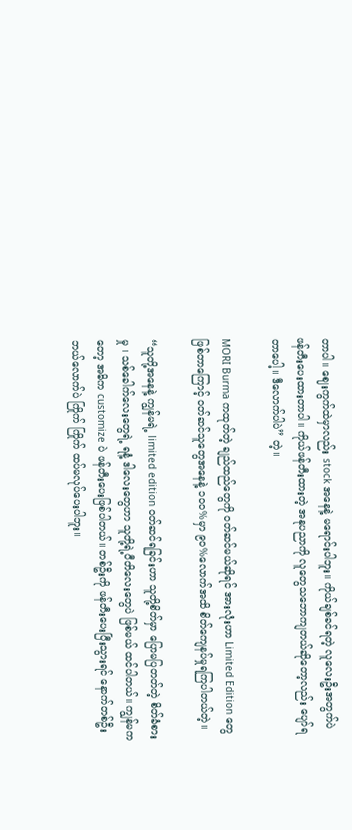တာပါ။ ဈေးကွက်ထဲမှာလည်း stock အနေနဲ့ မရောင်းပါဘူး။ ကိုယ်ချစ်ခင်ရတဲ့ လူလေးဦးအတွက်ပဲ ဖန်တီးပေးထားတာပါ။ ကိုယ်ဖန်တီးထားတဲ့ အနုပညာကို လူတွေသဘောကျတယ်ဆိုတော့လည်း ပျော်ရတာပေါ့။ ဒီလောက်ပါပဲ” တဲ့။

MORI Burma ကထုတ်တဲ့ ချည်ထည်တွေကို ဝတ်ဆင်မယ်ဆိုရင် အားလုံးဟာ Limited Edition တွေဖြစ်တာကြောင့် ဝတ်ဆင်သူတွေအနေနဲ့ ၁၀၀%မှာ ၉၀%လောက်အထိ စိတ်ကျေနပ်မှုရကြပါတယ်တဲ့။

“သူတို့အနေနဲ့ ကျွန်မရဲ့ limited edition ဝတ်ဆင်ရခြင်းဟာ သူတို့စိတ်မှာ ပြောမပြတတ်တဲ့ စိတ်ခံစားမှု ၊ သစ်ခေါက်လေးတွေရဲ့ ရနံ့ ဒါလေးတွေဟာ သူတို့ရဲ့ပီတိလေးတွေပဲ ဖြစ်မယ် ထင်ပါတယ်။ ကျွန်မကတော့ အဓိက customize ပဲ ဖန်တီးပေးဖြစ်ပါတယ်။ တစ်ဦးကို ဖန်တီးပေးပြီးသွားရင် နောက်တစ်ဦး ဘယ်လောက်ပဲ ကြိုက် ကြိုက် ထပ်မလုပ်ပေးပါဘူး။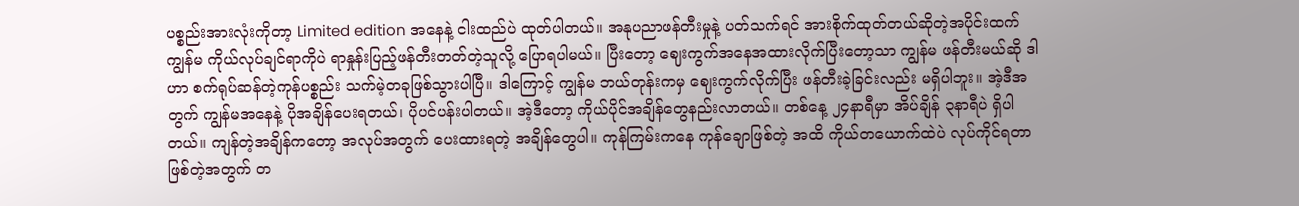ပစ္စည်းအားလုံးကိုတာ့ Limited edition အနေနဲ့ ငါးထည်ပဲ ထုတ်ပါတယ်။ အနုပညာဖန်တီးမှုနဲ့ ပတ်သက်ရင် အားစိုက်ထုတ်တယ်ဆိုတဲ့အပိုင်းထက် ကျွန်မ ကိုယ်လုပ်ချင်ရာကိုပဲ ရာနှုန်းပြည့်ဖန်တီးတတ်တဲ့သူလို့ ပြောရပါမယ်။ ပြီးတော့ ဈေးကွက်အနေအထားလိုက်ပြီးတော့သာ ကျွန်မ ဖန်တီးမယ်ဆို ဒါဟာ စက်ရုပ်ဆန်တဲ့ကုန်ပစ္စည်း သက်မဲ့တခုဖြစ်သွားပါပြီ။ ဒါကြောင့် ကျွန်မ ဘယ်တုန်းကမှ ဈေးကွက်လိုက်ပြီး ဖန်တီးခဲ့ခြင်းလည်း မရှိပါဘူး။ အဲ့ဒီအတွက် ကျွန်မအနေနဲ့ ပိုအချိန်ပေးရတယ်၊ ပိုပင်ပန်းပါတယ်။ အဲ့ဒီတော့ ကိုယ်ပိုင်အချိန်တွေနည်းလာတယ်။ တစ်နေ့ ၂၄နာရီမှာ အိပ်ချိန် ၃နာရီပဲ ရှိပါတယ်။ ကျန်တဲ့အချိန်ကတော့ အလုပ်အတွက် ပေးထားရတဲ့ အချိန်တွေပါ။ ကုန်ကြမ်းကနေ ကုန်ချောဖြစ်တဲ့ အထိ ကိုယ်တယောက်ထဲပဲ လုပ်ကိုင်ရတာ ဖြစ်တဲ့အတွက် တ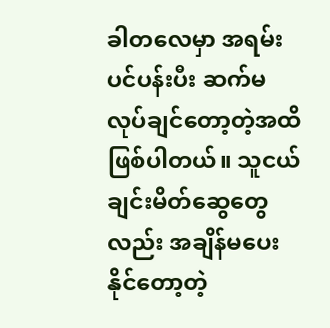ခါတလေမှာ အရမ်းပင်ပန်းပီး ဆက်မလုပ်ချင်တော့တဲ့အထိ ဖြစ်ပါတယ်။ သူငယ်ချင်းမိတ်ဆွေတွေလည်း အချိန်မပေးနိုင်တော့တဲ့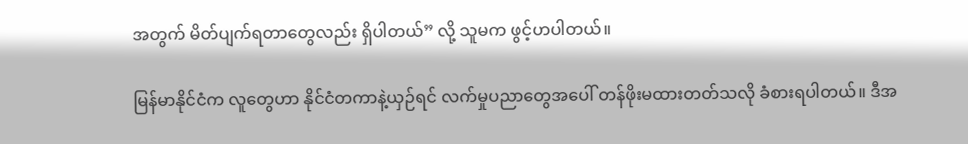အတွက် မိတ်ပျက်ရတာတွေလည်း ရှိပါတယ်” လို့ သူမက ဖွင့်ဟပါတယ်။

မြန်မာနိုင်ငံက လူတွေဟာ နိုင်ငံတကာနဲ့ယှဉ်ရင် လက်မှုပညာတွေအပေါ် တန်ဖိုးမထားတတ်သလို ခံစားရပါတယ်။ ဒီအ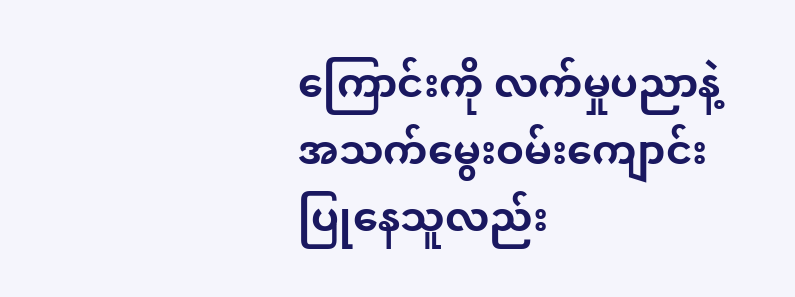ကြောင်းကို လက်မှုပညာနဲ့ အသက်မွေးဝမ်းကျောင်း ပြုနေသူလည်း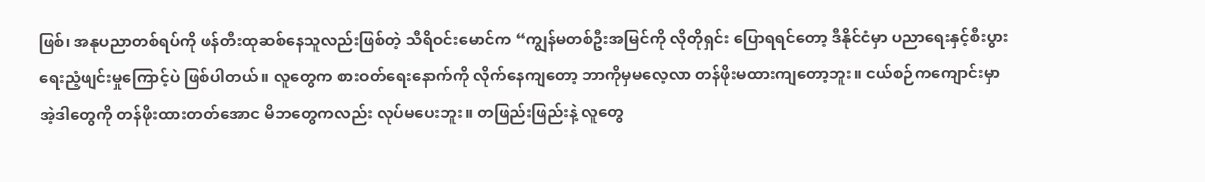ဖြစ်၊ အနုပညာတစ်ရပ်ကို ဖန်တီးထုဆစ်နေသူလည်းဖြစ်တဲ့ သီရိဝင်းမောင်က “ကျွန်မတစ်ဦးအမြင်ကို လိုတိုရှင်း ပြောရရင်တော့ ဒီနိုင်ငံမှာ ပညာရေးနှင့်စီးပွားရေးညံ့ဖျင်းမှုကြောင့်ပဲ ဖြစ်ပါတယ်။ လူတွေက စားဝတ်ရေးနောက်ကို လိုက်နေကျတော့ ဘာကိုမှမလေ့လာ တန်ဖိုးမထားကျတော့ဘူး။ ငယ်စဉ်ကကျောင်းမှာ အဲ့ဒါတွေကို တန်ဖိုးထားတတ်အောင မိဘတွေကလည်း လုပ်မပေးဘူး။ တဖြည်းဖြည်းနဲ့ လူတွေ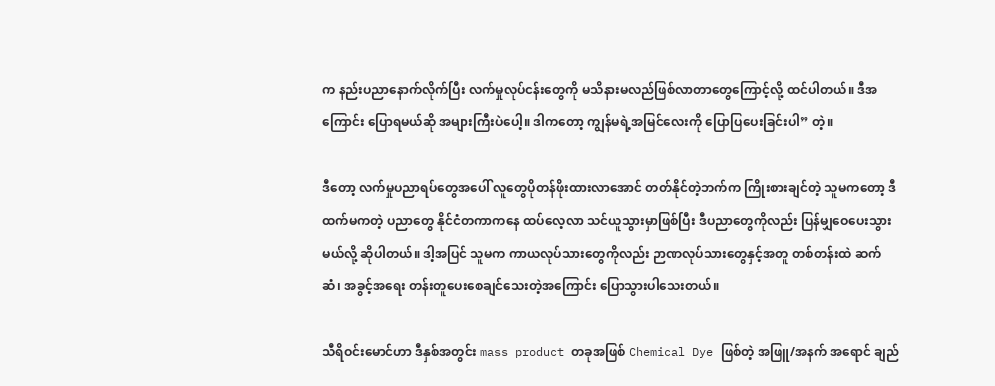က နည်းပညာနောက်လိုက်ပြီး လက်မှုလုပ်ငန်းတွေကို မသိနားမလည်ဖြစ်လာတာတွေကြောင့်လို့ ထင်ပါတယ်။ ဒီအကြောင်း ပြောရမယ်ဆို အများကြီးပဲပေါ့။ ဒါကတော့ ကျွန်မရဲ့အမြင်လေးကို ပြောပြပေးခြင်းပါ” တဲ့။

ဒီတော့ လက်မှုပညာရပ်တွေအပေါ် လူတွေပိုတန်ဖိုးထားလာအောင် တတ်နိုင်တဲ့ဘက်က ကြိုးစားချင်တဲ့ သူမကတော့ ဒီထက်မကတဲ့ ပညာတွေ နိုင်ငံတကာကနေ ထပ်လေ့လာ သင်ယူသွားမှာဖြစ်ပြီး ဒီပညာတွေကိုလည်း ပြန်မျှဝေပေးသွားမယ်လို့ ဆိုပါတယ်။ ဒါ့အပြင် သူမက ကာယလုပ်သားတွေကိုလည်း ဉာဏလုပ်သားတွေနှင့်အတူ တစ်တန်းထဲ ဆက်ဆံ၊ အခွင့်အရေး တန်းတူပေးစေချင်သေးတဲ့အကြောင်း ပြောသွားပါသေးတယ်။

သီရိဝင်းမောင်ဟာ ဒီနှစ်အတွင်း mass product တခုအဖြစ် Chemical Dye ဖြစ်တဲ့ အဖြူ/အနက် အရောင် ချည်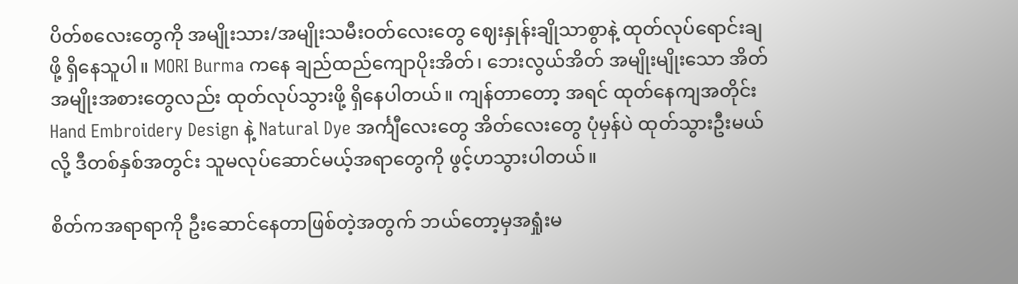ပိတ်စလေးတွေကို အမျိုးသား/အမျိုးသမီးဝတ်လေးတွေ ဈေးနှုန်းချိုသာစွာနဲ့ ထုတ်လုပ်ရောင်းချဖို့ ရှိနေသူပါ။ MORI Burma ကနေ ချည်ထည်ကျောပိုးအိတ်၊ ဘေးလွယ်အိတ် အမျိုးမျိုးသော အိတ်အမျိုးအစားတွေလည်း ထုတ်လုပ်သွားဖို့ ရှိနေပါတယ်။ ကျန်တာတော့ အရင် ထုတ်နေကျအတိုင်း Hand Embroidery Design နဲ့ Natural Dye အင်္ကျီလေးတွေ အိတ်လေးတွေ ပုံမှန်ပဲ ထုတ်သွားဦးမယ်လို့ ဒီတစ်နှစ်အတွင်း သူမလုပ်ဆောင်မယ့်အရာတွေကို ဖွင့်ဟသွားပါတယ်။

စိတ်ကအရာရာကို ဦးဆောင်နေတာဖြစ်တဲ့အတွက် ဘယ်တော့မှအရှုံးမ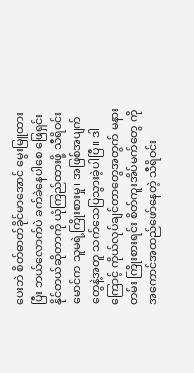ပေးဘဲ စိတ်ဓာတ်ခိုင်မာအောင် မွေးမြူထားပြီး ဘယ်လောက်ပဲ ခက်ခဲနေပါစေ ဖြေရှင်းနိုင်တယ်ဆိုတာကို ယုံကြည်ထားဖို့ သီရိဝင်းမောင်က သူမရဲ့ကြိုးစားမှု၊ အဖြစ်အပျက်တွေနဲ့အတူ သက်သေပြသွားခဲ့ပါပြီ။ ဒါကြောင့် ကိုယ်လုပ်ချင်တာတွေအတွက် မနားတမ်း ကြိုးစားရင်း စိတ်ကူးအိပ်မက်တွေ ကိုအကောင်အထည်ဖော်နေတဲ့ သီရိဝင်း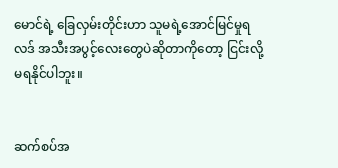မောင်ရဲ့ ခြေလှမ်းတိုင်းဟာ သူမရဲ့အောင်မြင်မှုရလဒ် အသီးအပွင့်လေးတွေပဲဆိုတာကိုတော့ ငြင်းလို့မရနိုင်ပါဘူး။


ဆက်စပ်အ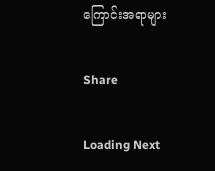ကြောင်းအရာများ

Share

Loading Next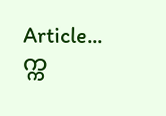Article...
က္က